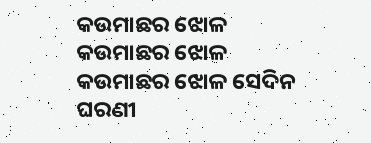କଉମାଛର ଝୋଳ
କଉମାଛର ଝୋଳ
କଉମାଛର ଝୋଳ ସେଦିନ
ଘରଣୀ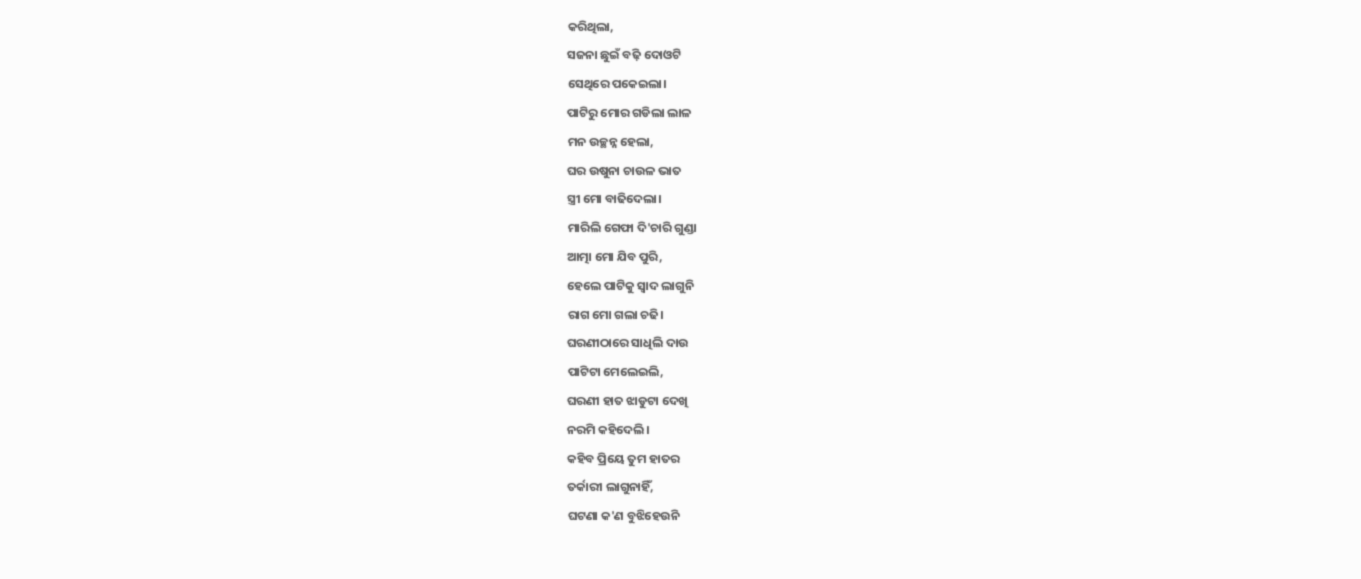କରିଥିଲା,
ସଜନା ଛୁଇଁ ବଢ଼ି ଦୋଓଟି
ସେଥିରେ ପକେଇଲା।
ପାଟିରୁ ମୋର ଗଡିଲା ଲାଳ
ମନ ଉଚ୍ଛନ୍ନ ହେଲା,
ଘର ଉଷୁନା ଚାଉଳ ଭାତ
ସ୍ତ୍ରୀ ମୋ ବାଢିଦେଲା।
ମାରିଲି ଗେଫା ଦି'ଚାରି ଗୁଣ୍ଡା
ଆତ୍ମା ମୋ ଯିବ ପୁରି,
ହେଲେ ପାଟିକୁ ସ୍ଵାଦ ଲାଗୁନି
ରାଗ ମୋ ଗଲା ଚଢି।
ଘରଣୀଠାରେ ସାଧିଲି ଦାଉ
ପାଟିଟା ମେଲେଇଲି,
ଘରଣୀ ହାତ ଝାଡୁଟା ଦେଖି
ନରମି କହିଦେଲି।
କହିବ ପ୍ରିୟେ ତୁମ ହାତର
ତର୍କାରୀ ଲାଗୁନାହିଁ,
ଘଟଣା କ'ଣ ବୁଝିହେଉନି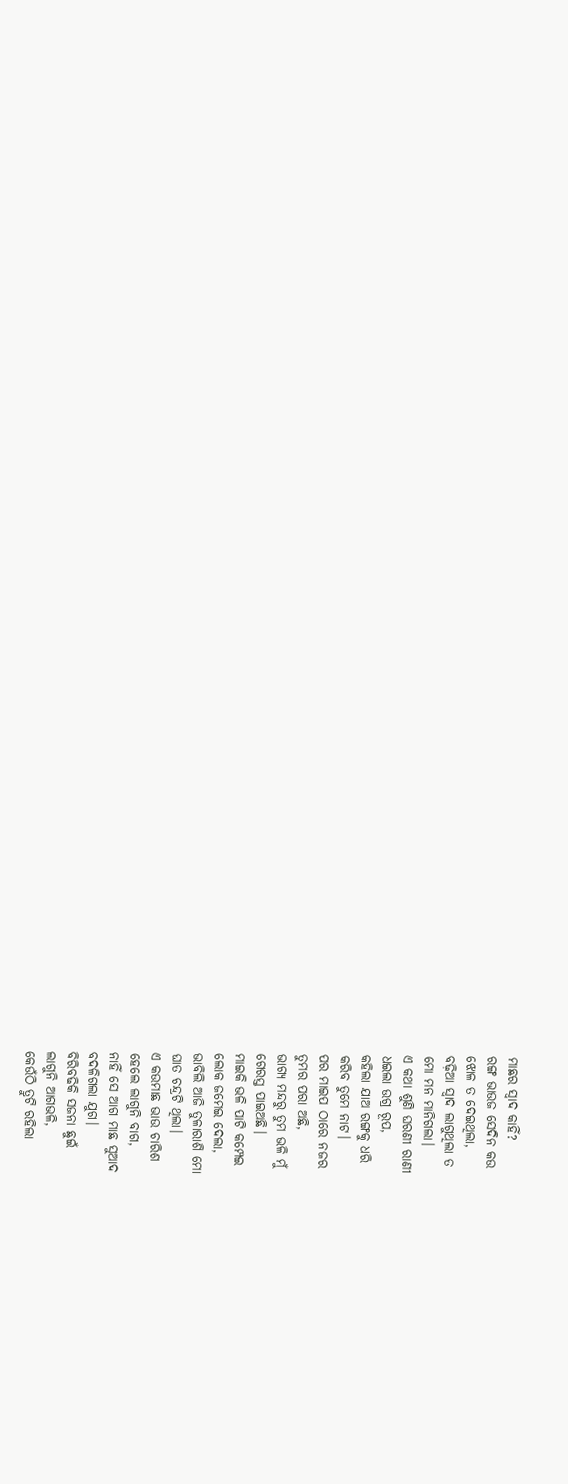ମାଛର ସ୍ଵାଦ କାହିଁ?
ରଙ୍ଗ ଭାଉଜ ସେଦିନ କଉ
ଝୋଳ ତ ଦେଇଥିଲା,
ବଢ଼ିଆ ସ୍ଵାଦ ଲାଗୁଥିଲା ତ
ମୋ ମନ ମାନିଗଲା।
ଏ କଥା ଶୁଣି ଘରଣୀ ରାଣୀ
ଧଇଲା ଉଗ୍ର ରୂପ,
କହିଲା ଯାଅ ରଙ୍ଗକୁ ଧରି
କରିବ ତୁମେ ନାଟ।
ପର ମାଇପ ଠାରେ ନଜର
ତୁମର ପରା ଅଛି,
ଭାଗ୍ୟ ମନ୍ଦରୁ ତୁମ ଭଳି ମୁଁ
ଗେରସ୍ତ ପାଇଅଛି।
ମାଇକି ଭଳି ପାଟି କମ୍ପେଇ
ଲୋକ ଜମେଇ ଦେଲା,
ଭାବିଲି ଆଜି ତୁଳାରାଶି ମୋ
ଘାତ ଚନ୍ଦ୍ରଟି ଥିଲା।
ଏ କଉମାଛ ଭାଉ ଚାରିଶ
ହେଲେ ଲାଗୁନି ବାଗ,
ନାହିଁ ସେ ଆଗ ମାଛ ସୁଆଦ
ବଦଳିଗଲା ଯୁଗ।
ବିରିବଢିକି ସଜନା ଛୁଇଁ
ଲାଗୁନି ଆଗଭଳି,
କେଉଁଠି ତ୍ରୁଟି ରହିଲା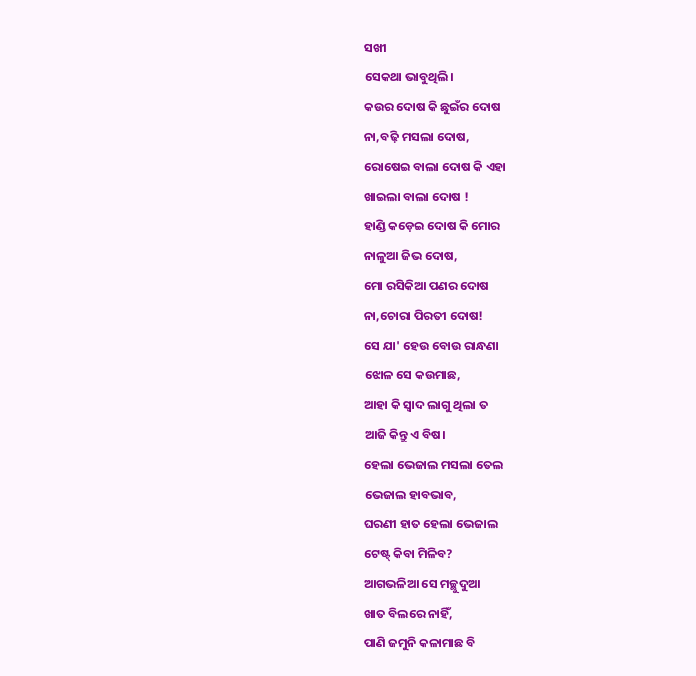ସଖୀ
ସେକଥା ଭାବୁଥିଲି।
କଉର ଦୋଷ କି ଛୁଇଁର ଦୋଷ
ନା,ବଢ଼ି ମସଲା ଦୋଷ,
ରୋଷେଇ ବାଲା ଦୋଷ କି ଏହା
ଖାଇଲା ବାଲା ଦୋଷ !
ହାଣ୍ଡି କଡ଼େଇ ଦୋଷ କି ମୋର
ନାଳୁଆ ଜିଭ ଦୋଷ,
ମୋ ରସିକିଆ ପଣର ଦୋଷ
ନା,ଚୋରା ପିରତୀ ଦୋଷ!
ସେ ଯା' ହେଉ ବୋଉ ରାନ୍ଧଣା
ଝୋଳ ସେ କଉମାଛ,
ଆହା କି ସ୍ଵାଦ ଲାଗୁ ଥିଲା ତ
ଆଜି କିନ୍ତୁ ଏ ବିଷ।
ହେଲା ଭେଜାଲ ମସଲା ତେଲ
ଭେଜାଲ ହାବଭାବ,
ଘରଣୀ ହାତ ହେଲା ଭେଜାଲ
ଟେଷ୍ଟ୍ କିବା ମିଳିବ?
ଆଗଭଳିଆ ସେ ମଚ୍ଛୁଦୁଆ
ଖାତ ବିଲରେ ନାହିଁ,
ପାଣି ଜମୁନି କଳାମାଛ ବି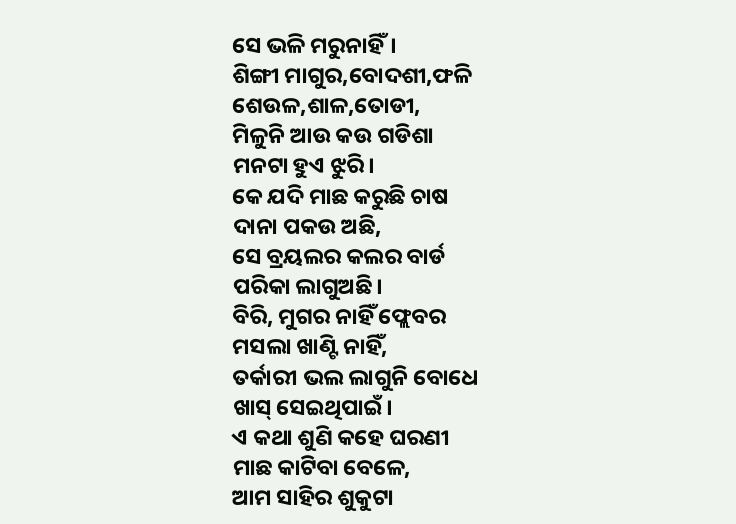ସେ ଭଳି ମରୁନାହିଁ।
ଶିଙ୍ଗୀ ମାଗୁର,ବୋଦଶୀ,ଫଳି
ଶେଉଳ,ଶାଳ,ତୋଡୀ,
ମିଳୁନି ଆଉ କଉ ଗଡିଶା
ମନଟା ହୁଏ ଝୁରି।
କେ ଯଦି ମାଛ କରୁଛି ଚାଷ
ଦାନା ପକଉ ଅଛି,
ସେ ବ୍ରୟଲର କଲର ବାର୍ଡ
ପରିକା ଲାଗୁଅଛି।
ବିରି, ମୁଗର ନାହିଁ ଫ୍ଲେବର
ମସଲା ଖାଣ୍ଟି ନାହିଁ,
ତର୍କାରୀ ଭଲ ଲାଗୁନି ବୋଧେ
ଖାସ୍ ସେଇଥିପାଇଁ।
ଏ କଥା ଶୁଣି କହେ ଘରଣୀ
ମାଛ କାଟିବା ବେଳେ,
ଆମ ସାହିର ଶୁକୁଟା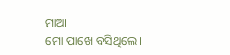ମାଆ
ମୋ ପାଖେ ବସିଥିଲେ।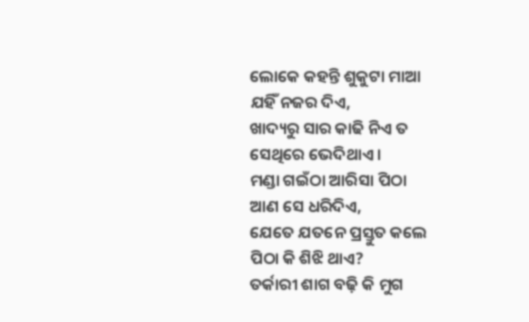ଲୋକେ କହନ୍ତି ଶୁକୁଟା ମାଆ
ଯହିଁ ନଜର ଦିଏ,
ଖାଦ୍ୟରୁ ସାର କାଢି ନିଏ ତ
ସେଥିରେ ଭେଦିଥାଏ ।
ମଣ୍ଡା ଗଇଁଠା ଆରିସା ପିଠା
ଆଣ ସେ ଧରିଦିଏ,
ଯେତେ ଯତନେ ପ୍ରସ୍ତୁତ କଲେ
ପିଠା କି ଶିଝି ଥାଏ?
ତର୍କାରୀ ଶାଗ ବଢ଼ି କି ମୁଗ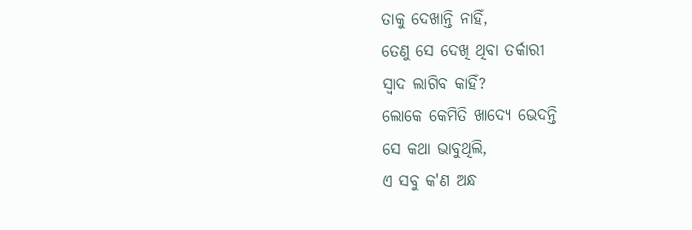ତାକୁ ଦେଖାନ୍ତି ନାହିଁ,
ତେଣୁ ସେ ଦେଖି ଥିବା ତର୍କାରୀ
ସ୍ଵାଦ ଲାଗିବ କାହିଁ?
ଲୋକେ କେମିତି ଖାଦ୍ୟେ ଭେଦନ୍ତି
ସେ କଥା ଭାବୁଥିଲି,
ଏ ସବୁ କ'ଣ ଅନ୍ଧ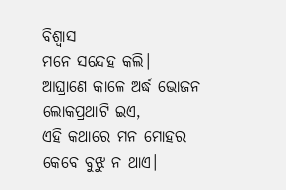ବିଶ୍ବାସ
ମନେ ସନ୍ଦେହ କଲି।
ଆଘ୍ରାଣେ କାଳେ ଅର୍ଦ୍ଧ ଭୋଜନ
ଲୋକପ୍ରଥାଟି ଇଏ,
ଏହି କଥାରେ ମନ ମୋହର
କେବେ ବୁଝୁ ନ ଥାଏ।